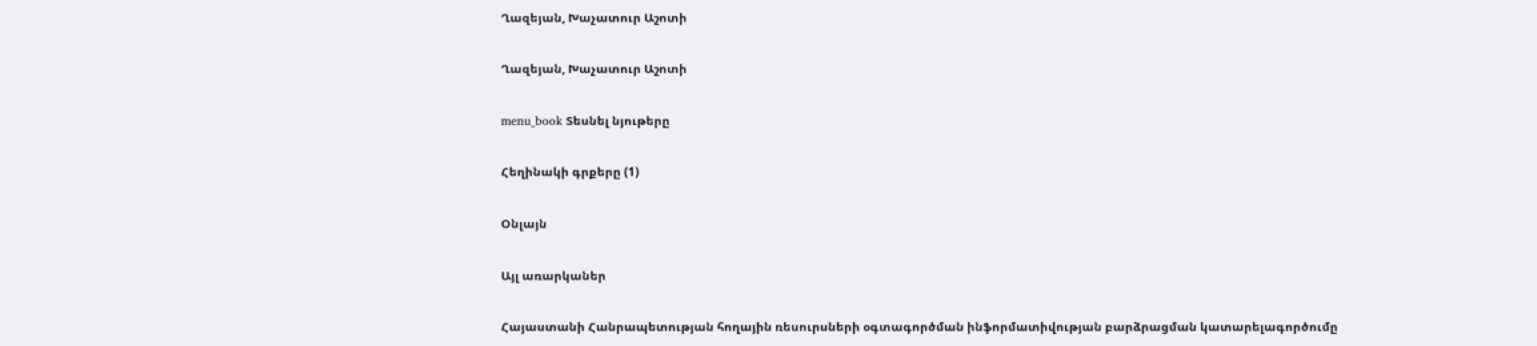Ղազեյան, Խաչատուր Աշոտի

Ղազեյան, Խաչատուր Աշոտի

menu_book Տեսնել նյութերը

Հեղինակի գրքերը (1)

Օնլայն

Այլ առարկաներ

Հայաստանի Հանրապետության հողային ռեսուրսների օգտագործման ինֆորմատիվության բարձրացման կատարելագործումը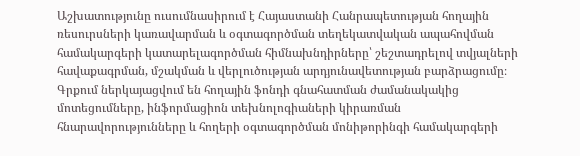Աշխատությունը ուսումնասիրում է Հայաստանի Հանրապետության հողային ռեսուրսների կառավարման և օգտագործման տեղեկատվական ապահովման համակարգերի կատարելագործման հիմնախնդիրները՝ շեշտադրելով տվյալների հավաքագրման, մշակման և վերլուծության արդյունավետության բարձրացումը։ Գրքում ներկայացվում են հողային ֆոնդի գնահատման ժամանակակից մոտեցումները, ինֆորմացիոն տեխնոլոգիաների կիրառման հնարավորությունները և հողերի օգտագործման մոնիթորինգի համակարգերի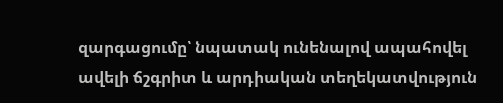զարգացումը՝ նպատակ ունենալով ապահովել ավելի ճշգրիտ և արդիական տեղեկատվություն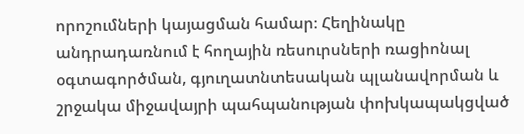որոշումների կայացման համար։ Հեղինակը անդրադառնում է հողային ռեսուրսների ռացիոնալ օգտագործման, գյուղատնտեսական պլանավորման և շրջակա միջավայրի պահպանության փոխկապակցված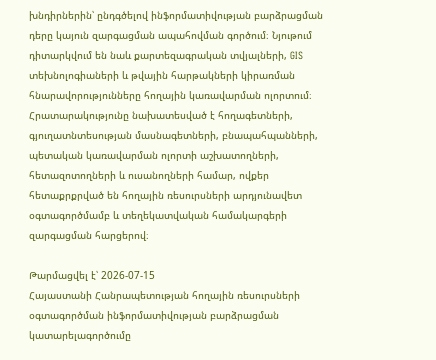խնդիրներին՝ ընդգծելով ինֆորմատիվության բարձրացման դերը կայուն զարգացման ապահովման գործում։ Նյութում դիտարկվում են նաև քարտեզագրական տվյալների, GIS տեխնոլոգիաների և թվային հարթակների կիրառման հնարավորությունները հողային կառավարման ոլորտում։ Հրատարակությունը նախատեսված է հողագետների, գյուղատնտեսության մասնագետների, բնապահպանների, պետական կառավարման ոլորտի աշխատողների, հետազոտողների և ուսանողների համար, ովքեր հետաքրքրված են հողային ռեսուրսների արդյունավետ օգտագործմամբ և տեղեկատվական համակարգերի զարգացման հարցերով։

Թարմացվել է՝ 2026-07-15
Հայաստանի Հանրապետության հողային ռեսուրսների օգտագործման ինֆորմատիվության բարձրացման կատարելագործումը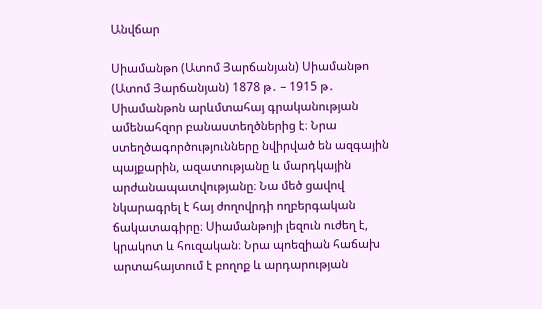Անվճար

Սիամանթո (Ատոմ Յարճանյան) Սիամանթո (Ատոմ Յարճանյան) 1878 թ․ – 1915 թ․ Սիամանթոն արևմտահայ գրականության ամենահզոր բանաստեղծներից է։ Նրա ստեղծագործությունները նվիրված են ազգային պայքարին, ազատությանը և մարդկային արժանապատվությանը։ Նա մեծ ցավով նկարագրել է հայ ժողովրդի ողբերգական ճակատագիրը։ Սիամանթոյի լեզուն ուժեղ է, կրակոտ և հուզական։ Նրա պոեզիան հաճախ արտահայտում է բողոք և արդարության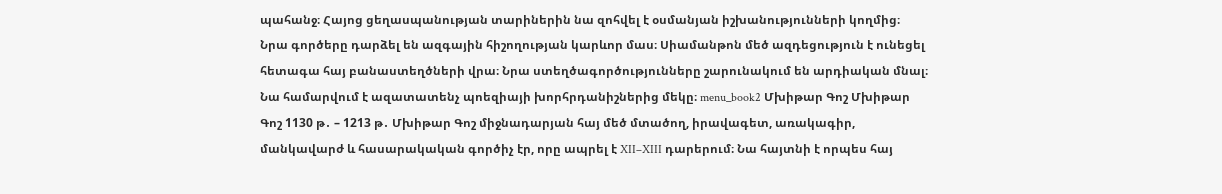պահանջ։ Հայոց ցեղասպանության տարիներին նա զոհվել է օսմանյան իշխանությունների կողմից։ Նրա գործերը դարձել են ազգային հիշողության կարևոր մաս։ Սիամանթոն մեծ ազդեցություն է ունեցել հետագա հայ բանաստեղծների վրա։ Նրա ստեղծագործությունները շարունակում են արդիական մնալ։ Նա համարվում է ազատատենչ պոեզիայի խորհրդանիշներից մեկը։ menu_book2 Մխիթար Գոշ Մխիթար Գոշ 1130 թ․ – 1213 թ․ Մխիթար Գոշ միջնադարյան հայ մեծ մտածող, իրավագետ, առակագիր, մանկավարժ և հասարակական գործիչ էր, որը ապրել է XII–XIII դարերում։ Նա հայտնի է որպես հայ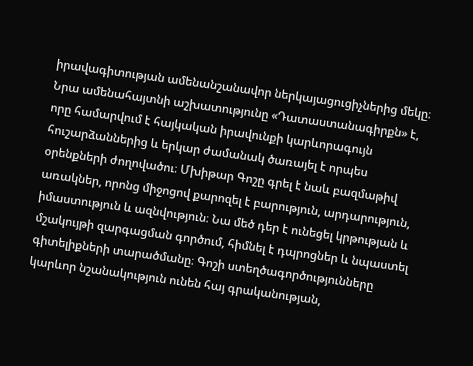իրավագիտության ամենանշանավոր ներկայացուցիչներից մեկը։ Նրա ամենահայտնի աշխատությունը «Դատաստանագիրքն» է, որը համարվում է հայկական իրավունքի կարևորագույն հուշարձաններից և երկար ժամանակ ծառայել է որպես օրենքների ժողովածու։ Մխիթար Գոշը գրել է նաև բազմաթիվ առակներ, որոնց միջոցով քարոզել է բարություն, արդարություն, իմաստություն և ազնվություն։ Նա մեծ դեր է ունեցել կրթության և մշակույթի զարգացման գործում, հիմնել է դպրոցներ և նպաստել գիտելիքների տարածմանը։ Գոշի ստեղծագործությունները կարևոր նշանակություն ունեն հայ գրականության,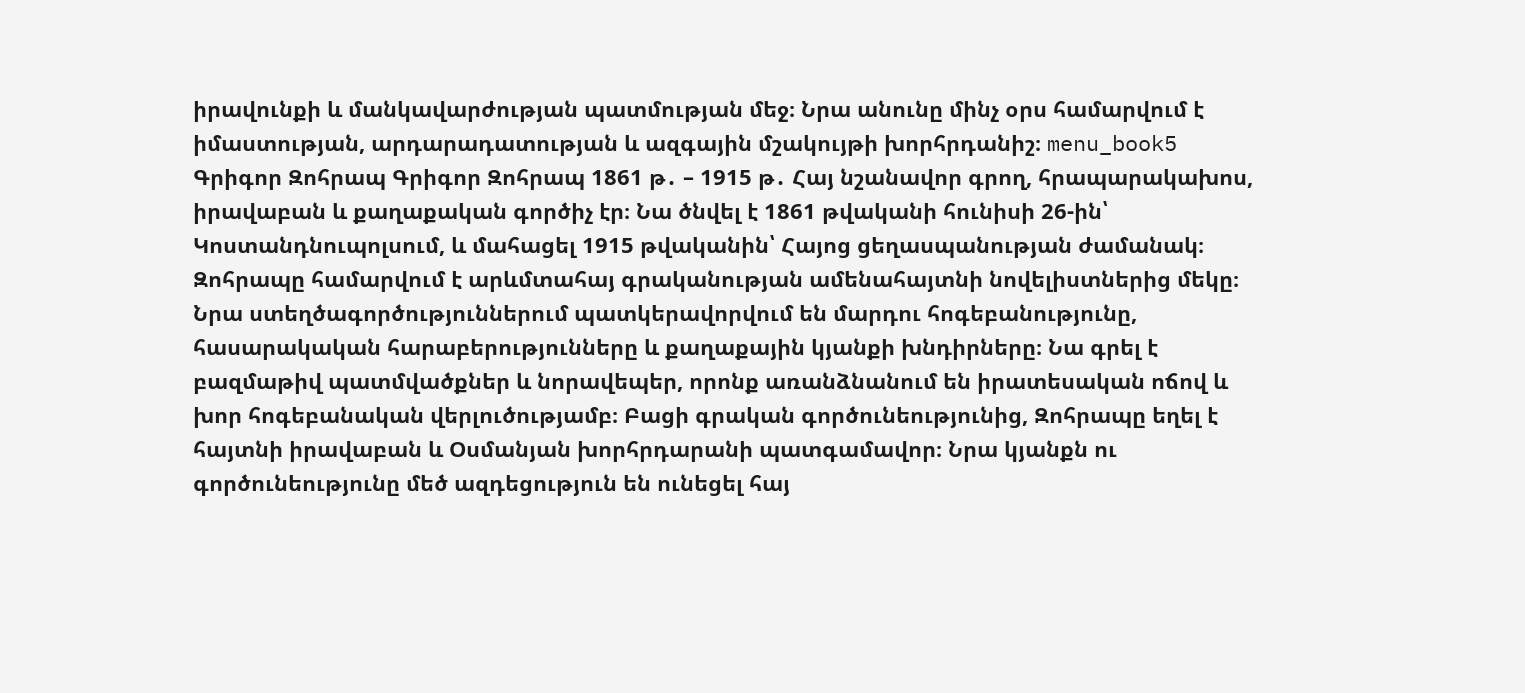իրավունքի և մանկավարժության պատմության մեջ։ Նրա անունը մինչ օրս համարվում է իմաստության, արդարադատության և ազգային մշակույթի խորհրդանիշ։ menu_book5 Գրիգոր Զոհրապ Գրիգոր Զոհրապ 1861 թ․ – 1915 թ․ Հայ նշանավոր գրող, հրապարակախոս, իրավաբան և քաղաքական գործիչ էր։ Նա ծնվել է 1861 թվականի հունիսի 26-ին՝ Կոստանդնուպոլսում, և մահացել 1915 թվականին՝ Հայոց ցեղասպանության ժամանակ։ Զոհրապը համարվում է արևմտահայ գրականության ամենահայտնի նովելիստներից մեկը։ Նրա ստեղծագործություններում պատկերավորվում են մարդու հոգեբանությունը, հասարակական հարաբերությունները և քաղաքային կյանքի խնդիրները։ Նա գրել է բազմաթիվ պատմվածքներ և նորավեպեր, որոնք առանձնանում են իրատեսական ոճով և խոր հոգեբանական վերլուծությամբ։ Բացի գրական գործունեությունից, Զոհրապը եղել է հայտնի իրավաբան և Օսմանյան խորհրդարանի պատգամավոր։ Նրա կյանքն ու գործունեությունը մեծ ազդեցություն են ունեցել հայ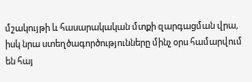մշակույթի և հասարակական մտքի զարգացման վրա, իսկ նրա ստեղծագործությունները մինչ օրս համարվում են հայ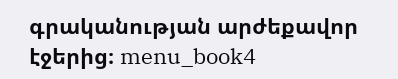գրականության արժեքավոր էջերից։ menu_book4